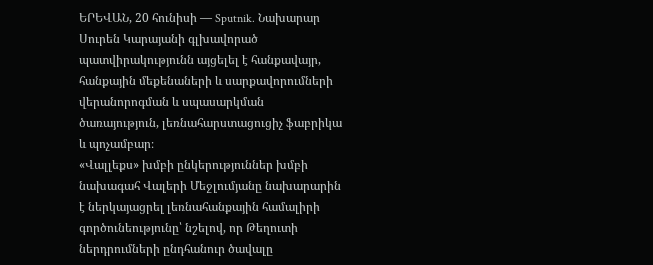ԵՐԵՎԱՆ, 20 հունիսի — Sputnik. Նախարար Սուրեն Կարայանի գլխավորած պատվիրակությունն այցելել է հանքավայր, հանքային մեքենաների և սարքավորումների վերանորոգման և սպասարկման ծառայություն, լեռնահարստացուցիչ ֆաբրիկա և պոչամբար։
«Վալլեքս» խմբի ընկերություններ խմբի նախագահ Վալերի Մեջլումյանը նախարարին է ներկայացրել լեռնահանքային համալիրի գործունեությունը՝ նշելով, որ Թեղուտի ներդրումների ընդհանուր ծավալը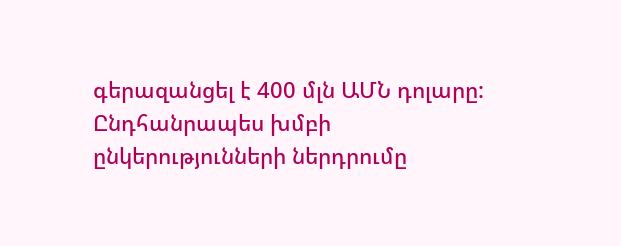գերազանցել է 400 մլն ԱՄՆ դոլարը:
Ընդհանրապես խմբի ընկերությունների ներդրումը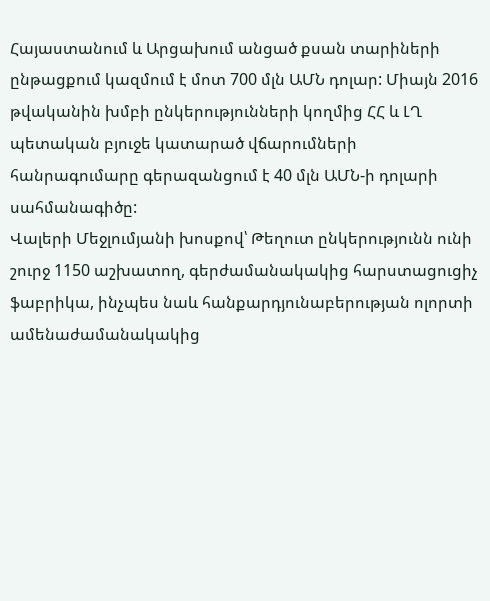Հայաստանում և Արցախում անցած քսան տարիների ընթացքում կազմում է մոտ 700 մլն ԱՄՆ դոլար: Միայն 2016 թվականին խմբի ընկերությունների կողմից ՀՀ և ԼՂ պետական բյուջե կատարած վճարումների հանրագումարը գերազանցում է 40 մլն ԱՄՆ-ի դոլարի սահմանագիծը:
Վալերի Մեջլումյանի խոսքով՝ Թեղուտ ընկերությունն ունի շուրջ 1150 աշխատող, գերժամանակակից հարստացուցիչ ֆաբրիկա, ինչպես նաև հանքարդյունաբերության ոլորտի ամենաժամանակակից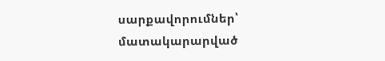սարքավորումներ՝ մատակարարված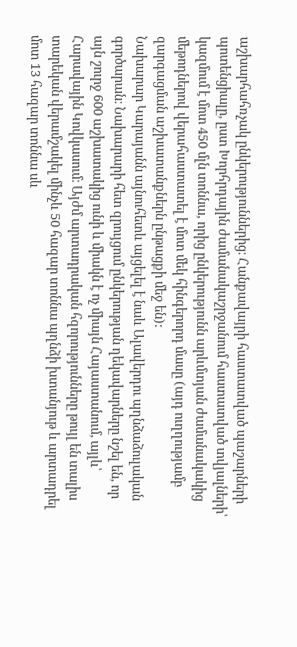աշխարհահռչակ ընկերություններից։ Հանքավայրի հաստատված պաշարների պոտենցիալը, ըստ Խորհրդային ժամանակաշրջանում հաստատված տվյալների՝ կազմում է մոտ 450 մլն տոննա, որից ընկերությունն արևմտյան ժամանակակից մեթոդներով վերահաստատել է մոտ մեկ հինգերորդ մասը (այդ ուղղությամբ զարգացման աշխատանքներն ընթացքի մեջ են):
Նախարար Կարայանն այնուհետև այցելել է նաև Ալավերդու պղնձաձուլական գործարան։ Նախարարի հետ զրույցում ընկերության ղեկավարները նշել են, որ այն շուրջ 600 աշխատակից ունի և միակն է ոչ միայն Հայաստանում, այլև՝ Հարավային Կովկասում։ Այժմ արտադրական հզորությունները թույլ են տալիս տարեկան վերամշակել մինչև 50 հազար տոննա պղնձի խտանյութ և արտադրել մոտ 13 հազար տոննա սև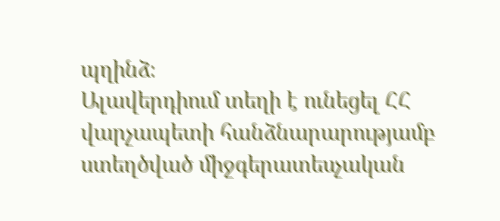պղինձ։
Ալավերդիում տեղի է ունեցել ՀՀ վարչապետի հանձնարարությամբ ստեղծված միջգերատեսչական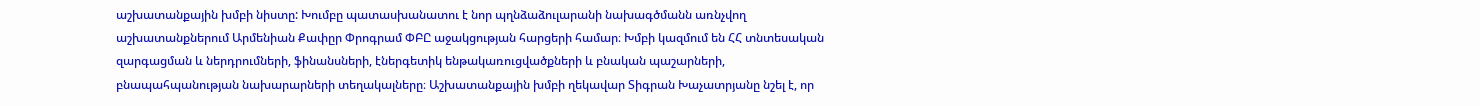աշխատանքային խմբի նիստը: Խումբը պատասխանատու է նոր պղնձաձուլարանի նախագծմանն առնչվող աշխատանքներում Արմենիան Քափըր Փրոգրամ ՓԲԸ աջակցության հարցերի համար։ Խմբի կազմում են ՀՀ տնտեսական զարգացման և ներդրումների, ֆինանսների, էներգետիկ ենթակառուցվածքների և բնական պաշարների, բնապահպանության նախարարների տեղակալները։ Աշխատանքային խմբի ղեկավար Տիգրան Խաչատրյանը նշել է, որ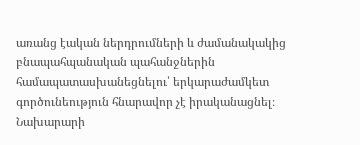առանց էական ներդրումների և ժամանակակից բնապահպանական պահանջներին համապատասխանեցնելու՝ երկարաժամկետ գործունեություն հնարավոր չէ իրականացնել։
Նախարարի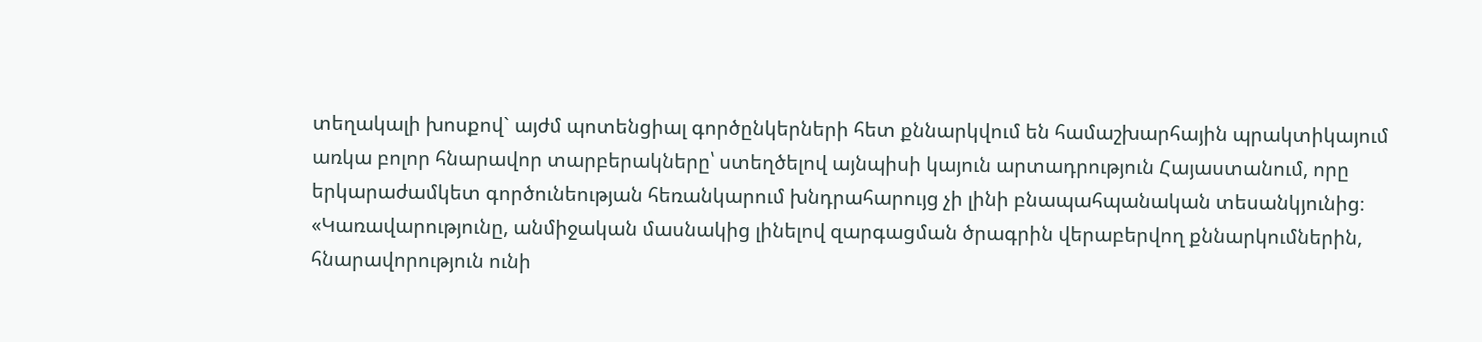տեղակալի խոսքով` այժմ պոտենցիալ գործընկերների հետ քննարկվում են համաշխարհային պրակտիկայում առկա բոլոր հնարավոր տարբերակները՝ ստեղծելով այնպիսի կայուն արտադրություն Հայաստանում, որը երկարաժամկետ գործունեության հեռանկարում խնդրահարույց չի լինի բնապահպանական տեսանկյունից։ «Կառավարությունը, անմիջական մասնակից լինելով զարգացման ծրագրին վերաբերվող քննարկումներին, հնարավորություն ունի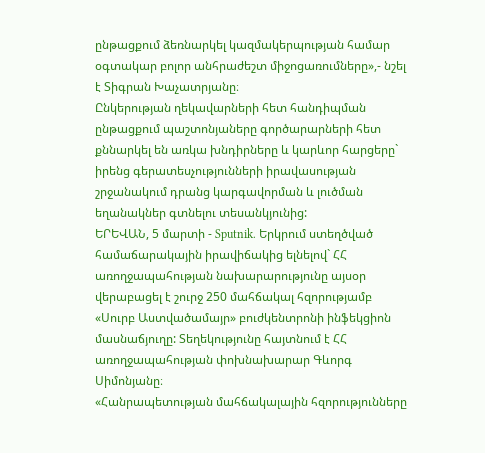ընթացքում ձեռնարկել կազմակերպության համար օգտակար բոլոր անհրաժեշտ միջոցառումները»,- նշել է Տիգրան Խաչատրյանը։
Ընկերության ղեկավարների հետ հանդիպման ընթացքում պաշտոնյաները գործարարների հետ քննարկել են առկա խնդիրները և կարևոր հարցերը` իրենց գերատեսչությունների իրավասության շրջանակում դրանց կարգավորման և լուծման եղանակներ գտնելու տեսանկյունից:
ԵՐԵՎԱՆ, 5 մարտի - Sputnik. Երկրում ստեղծված համաճարակային իրավիճակից ելնելով` ՀՀ առողջապահության նախարարությունը այսօր վերաբացել է շուրջ 250 մահճակալ հզորությամբ «Սուրբ Աստվածամայր» բուժկենտրոնի ինֆեկցիոն մասնաճյուղը: Տեղեկությունը հայտնում է ՀՀ առողջապահության փոխնախարար Գևորգ Սիմոնյանը։
«Հանրապետության մահճակալային հզորությունները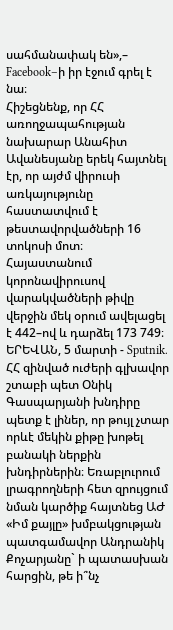սահմանափակ են»,– Facebook–ի իր էջում գրել է նա։
Հիշեցնենք, որ ՀՀ առողջապահության նախարար Անահիտ Ավանեսյանը երեկ հայտնել էր, որ այժմ վիրուսի առկայությունը հաստատվում է թեստավորվածների 16 տոկոսի մոտ։
Հայաստանում կորոնավիրուսով վարակվածների թիվը վերջին մեկ օրում ավելացել է 442–ով և դարձել 173 749։
ԵՐԵՎԱՆ, 5 մարտի - Sputnik. ՀՀ զինված ուժերի գլխավոր շտաբի պետ Օնիկ Գասպարյանի խնդիրը պետք է լիներ, որ թույլ չտար որևէ մեկին քիթը խոթել բանակի ներքին խնդիրներին։ Եռաբլուրում լրագրողների հետ զրույցում նման կարծիք հայտնեց ԱԺ «Իմ քայլը» խմբակցության պատգամավոր Անդրանիկ Քոչարյանը` ի պատասխան հարցին, թե ի՞նչ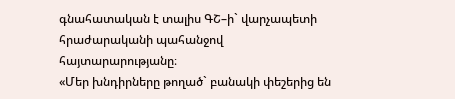գնահատական է տալիս ԳՇ–ի` վարչապետի հրաժարականի պահանջով հայտարարությանը։
«Մեր խնդիրները թողած` բանակի փեշերից են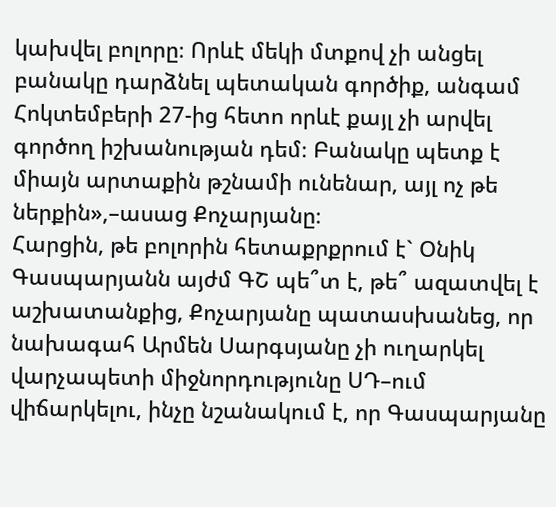կախվել բոլորը։ Որևէ մեկի մտքով չի անցել բանակը դարձնել պետական գործիք, անգամ Հոկտեմբերի 27-ից հետո որևէ քայլ չի արվել գործող իշխանության դեմ։ Բանակը պետք է միայն արտաքին թշնամի ունենար, այլ ոչ թե ներքին»,–ասաց Քոչարյանը։
Հարցին, թե բոլորին հետաքրքրում է` Օնիկ Գասպարյանն այժմ ԳՇ պե՞տ է, թե՞ ազատվել է աշխատանքից, Քոչարյանը պատասխանեց, որ նախագահ Արմեն Սարգսյանը չի ուղարկել վարչապետի միջնորդությունը ՍԴ–ում վիճարկելու, ինչը նշանակում է, որ Գասպարյանը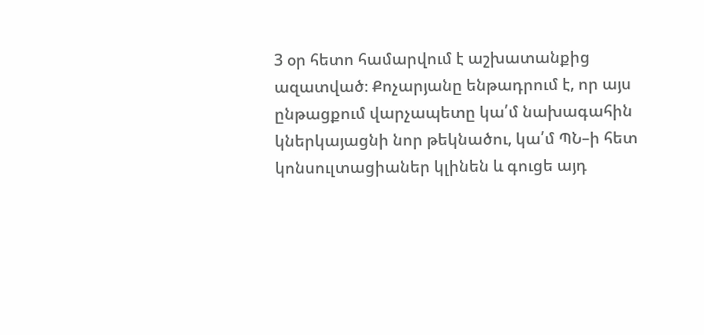3 օր հետո համարվում է աշխատանքից ազատված։ Քոչարյանը ենթադրում է, որ այս ընթացքում վարչապետը կա՛մ նախագահին կներկայացնի նոր թեկնածու, կա՛մ ՊՆ–ի հետ կոնսուլտացիաներ կլինեն և գուցե այդ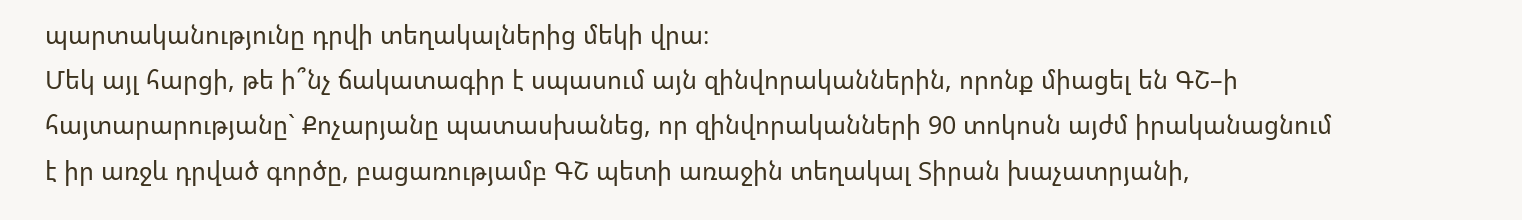պարտականությունը դրվի տեղակալներից մեկի վրա։
Մեկ այլ հարցի, թե ի՞նչ ճակատագիր է սպասում այն զինվորականներին, որոնք միացել են ԳՇ–ի հայտարարությանը` Քոչարյանը պատասխանեց, որ զինվորականների 90 տոկոսն այժմ իրականացնում է իր առջև դրված գործը, բացառությամբ ԳՇ պետի առաջին տեղակալ Տիրան խաչատրյանի,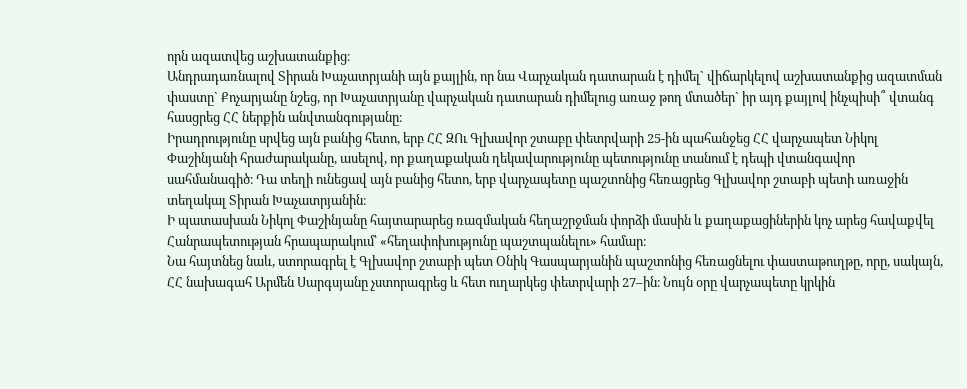որն ազատվեց աշխատանքից։
Անդրադառնալով Տիրան Խաչատրյանի այն քայլին, որ նա Վարչական դատարան է դիմել` վիճարկելով աշխատանքից ազատման փաստը` Քոչարյանը նշեց, որ Խաչատրյանը վարչական դատարան դիմելուց առաջ թող մտածեր` իր այդ քայլով ինչպիսի՞ վտանգ հասցրեց ՀՀ ներքին անվտանգությանը։
Իրադրությունը սրվեց այն բանից հետո, երբ ՀՀ ԶՈւ Գլխավոր շտաբը փետրվարի 25-ին պահանջեց ՀՀ վարչապետ Նիկոլ Փաշինյանի հրաժարականը, ասելով, որ քաղաքական ղեկավարությունը պետությունը տանում է դեպի վտանգավոր սահմանագիծ։ Դա տեղի ունեցավ այն բանից հետո, երբ վարչապետը պաշտոնից հեռացրեց Գլխավոր շտաբի պետի առաջին տեղակալ Տիրան Խաչատրյանին։
Ի պատասխան Նիկոլ Փաշինյանը հայտարարեց ռազմական հեղաշրջման փորձի մասին և քաղաքացիներին կոչ արեց հավաքվել Հանրապետության հրապարակում՝ «հեղափոխությունը պաշտպանելու» համար։
Նա հայտնեց նաև, ստորագրել է Գլխավոր շտաբի պետ Օնիկ Գասպարյանին պաշտոնից հեռացնելու փաստաթուղթը, որը, սակայն, ՀՀ նախագահ Արմեն Սարգսյանը չստորագրեց և հետ ուղարկեց փետրվարի 27–ին։ Նույն օրը վարչապետը կրկին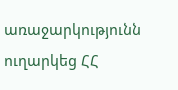առաջարկությունն ուղարկեց ՀՀ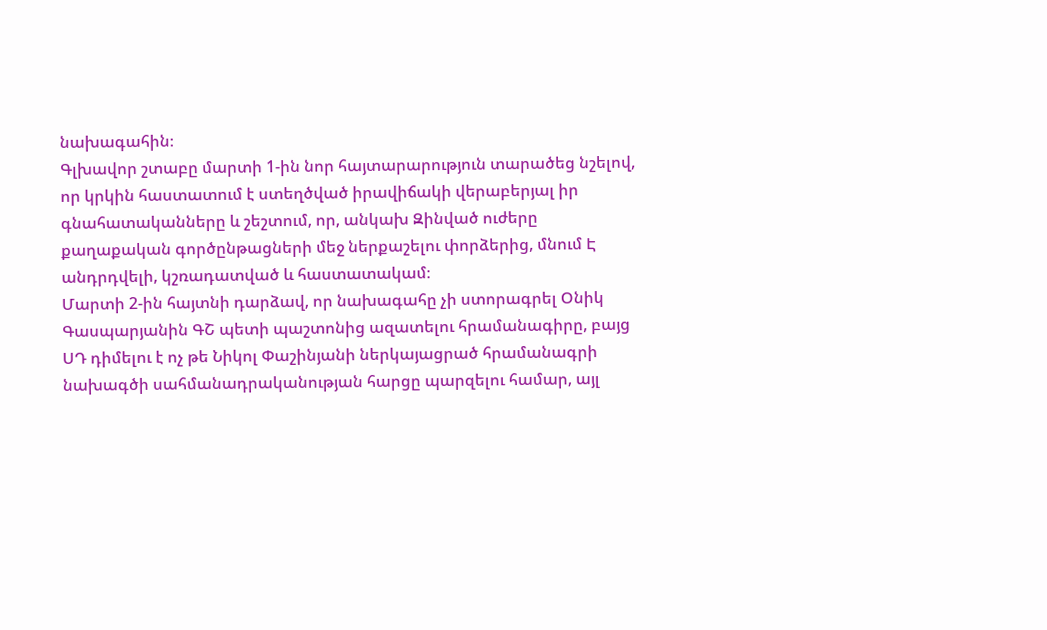նախագահին։
Գլխավոր շտաբը մարտի 1-ին նոր հայտարարություն տարածեց նշելով, որ կրկին հաստատում է ստեղծված իրավիճակի վերաբերյալ իր գնահատականները և շեշտում, որ, անկախ Զինված ուժերը քաղաքական գործընթացների մեջ ներքաշելու փորձերից, մնում Է անդրդվելի, կշռադատված և հաստատակամ։
Մարտի 2-ին հայտնի դարձավ, որ նախագահը չի ստորագրել Օնիկ Գասպարյանին ԳՇ պետի պաշտոնից ազատելու հրամանագիրը, բայց ՍԴ դիմելու է ոչ թե Նիկոլ Փաշինյանի ներկայացրած հրամանագրի նախագծի սահմանադրականության հարցը պարզելու համար, այլ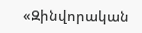«Զինվորական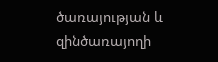ծառայության և զինծառայողի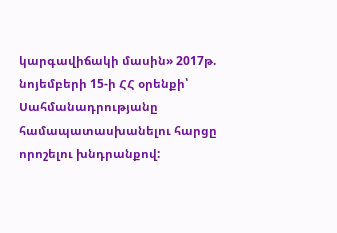կարգավիճակի մասին» 2017թ. նոյեմբերի 15-ի ՀՀ օրենքի՝ Սահմանադրությանը համապատասխանելու հարցը որոշելու խնդրանքով: